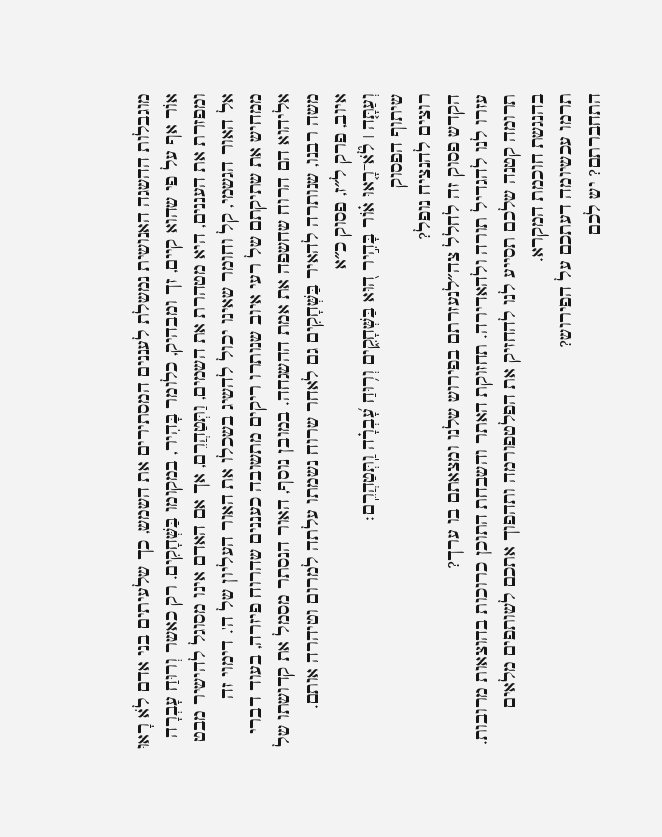מוגבלות ההשגה האנושית נמשלת לעננים המסתירים את השמש, כך שלעיתים בני אדם לֹא רָאוּ אוֹר אף על פי שהוא קיים, זך ומבהיק, כלומר בָּהִיר, במקומו בַּשְּׁחָקִים. רק כאשר וְרוּחַ עָבְרָה ומפזרת את העננים, היא מטהרת את השמים, וַתְּטַהֲרֵם, אך אם האדם אינו מסוגל להישיר מבט אל האור הגשמי, קל וחומר שאינו יכול להשיג בשכלו את האור העליון של ה'. דימוי זה ממחיש את שתיקתם של רעי איוב שנותרו ריקים מתשובה כעננים שהרוח פיזרה, בעוד דברי אליהוא הם הרוח שחשפה את אמת ההשגחה. במובן נוסף, האור הנסתר מסמל את קדושתו של משה רבנו, שנותרה להאיר בַּשְּׁחָקִים גם לאחר שרוח נשמתו עלתה למרום וטיהרה אותם.
איוב, פרק ל״ז, פסוק כ״א
וְעַתָּ֤ה ׀ לֹ֘א־רָ֤אוּ א֗וֹר בָּהִ֣יר ה֭וּא בַּשְּׁחָקִ֑ים וְר֥וּחַ עָ֝בְרָ֗ה וַֽתְּטַהֲרֵֽם׃
שיתוף הפסוק
רוצים להנציח נופל?
הקדש פסוק זה לחלל צה״לנעזרתם בפירוש שלנו ומצאתם בו ערך?
עזרו לנו להגדיל תורה ולהאדירה. תחזוקת האתר והשבחת התוכן כרוכות בהוצאות מרובות. תרומה קטנה שלכם תסייע לנו להחזיק את הפלטפורמה ותהפוך אתכם לשותפים מלאים בהנגשת חוכמת המקרא.
תרמו עכשיומה דעתכם על הפירוש?
התחברתם? יש לכם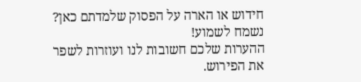חידוש או הארה על הפסוק שלמדתם כאן? נשמח לשמוע!
ההערות שלכם חשובות לנו ועוזרות לשפר את הפירוש.